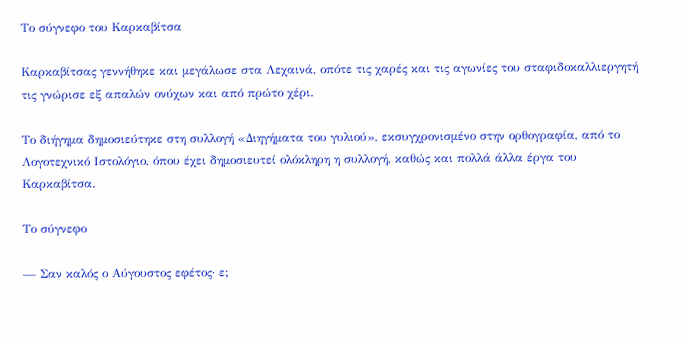Το σύγνεφο του Καρκαβίτσα

Καρκαβίτσας γεννήθηκε και μεγάλωσε στα Λεχαινά, οπότε τις χαρές και τις αγωνίες του σταφιδοκαλλιεργητή τις γνώρισε εξ απαλών ονύχων και από πρώτο χέρι.

Το διήγημα δημοσιεύτηκε στη συλλογή «Διηγήματα του γυλιού», εκσυγχρονισμένο στην ορθογραφία, από το Λογοτεχνικό Ιστολόγιο, όπου έχει δημοσιευτεί ολόκληρη η συλλογή, καθώς και πολλά άλλα έργα του Καρκαβίτσα.

Το σύγνεφο

— Σαν καλός ο Αύγουστος εφέτος· ε;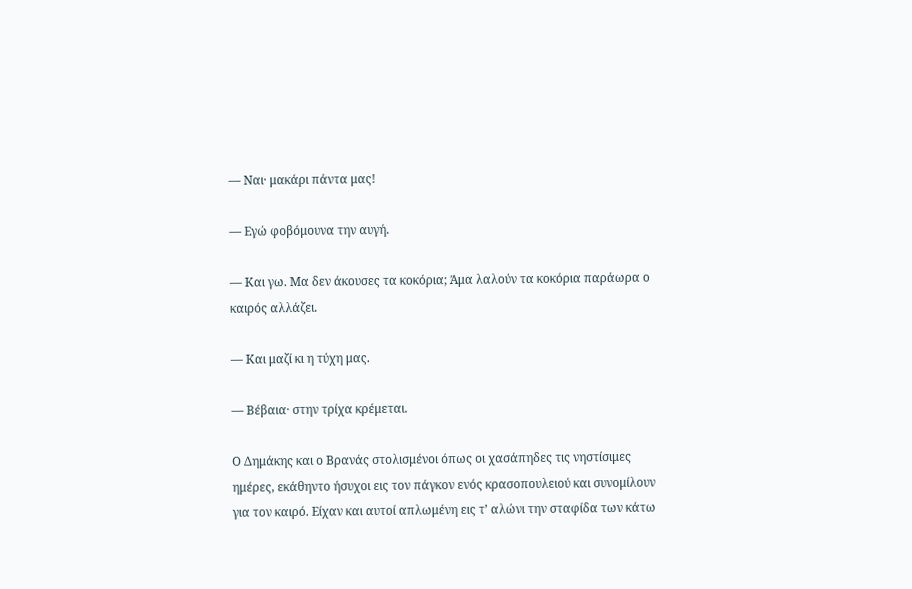— Ναι· μακάρι πάντα μας!

— Εγώ φοβόμουνα την αυγή.

— Και γω. Μα δεν άκουσες τα κοκόρια; Άμα λαλούν τα κοκόρια παράωρα ο καιρός αλλάζει.

— Και μαζί κι η τύχη μας.

— Βέβαια· στην τρίχα κρέμεται.

Ο Δημάκης και ο Βρανάς στολισμένοι όπως οι χασάπηδες τις νηστίσιμες ημέρες, εκάθηντο ήσυχοι εις τον πάγκον ενός κρασοπουλειού και συνομίλουν για τον καιρό. Είχαν και αυτοί απλωμένη εις τ’ αλώνι την σταφίδα των κάτω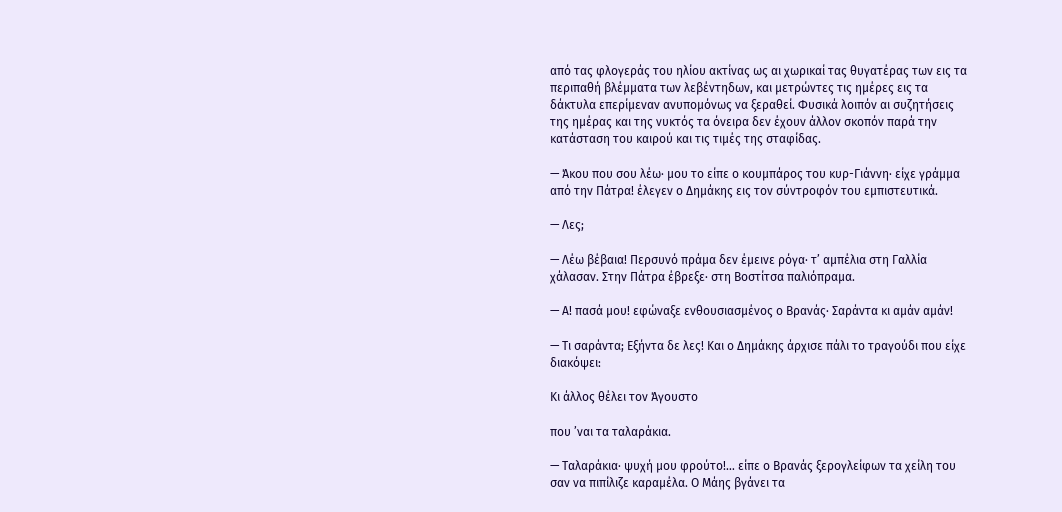από τας φλογεράς του ηλίου ακτίνας ως αι χωρικαί τας θυγατέρας των εις τα περιπαθή βλέμματα των λεβέντηδων, και μετρώντες τις ημέρες εις τα δάκτυλα επερίμεναν ανυπομόνως να ξεραθεί. Φυσικά λοιπόν αι συζητήσεις της ημέρας και της νυκτός τα όνειρα δεν έχουν άλλον σκοπόν παρά την κατάσταση του καιρού και τις τιμές της σταφίδας.

— Άκου που σου λέω· μου το είπε ο κουμπάρος του κυρ-Γιάννη· είχε γράμμα από την Πάτρα! έλεγεν ο Δημάκης εις τον σύντροφόν του εμπιστευτικά.

— Λες;

— Λέω βέβαια! Περσυνό πράμα δεν έμεινε ρόγα· τ’ αμπέλια στη Γαλλία χάλασαν. Στην Πάτρα έβρεξε· στη Βοστίτσα παλιόπραμα.

— Α! πασά μου! εφώναξε ενθουσιασμένος ο Βρανάς· Σαράντα κι αμάν αμάν!

— Τι σαράντα; Εξήντα δε λες! Και ο Δημάκης άρχισε πάλι το τραγούδι που είχε διακόψει:

Κι άλλος θέλει τον Άγουστο

που ’ναι τα ταλαράκια.

— Ταλαράκια· ψυχή μου φρούτο!… είπε ο Βρανάς ξερογλείφων τα χείλη του σαν να πιπίλιζε καραμέλα. Ο Μάης βγάνει τα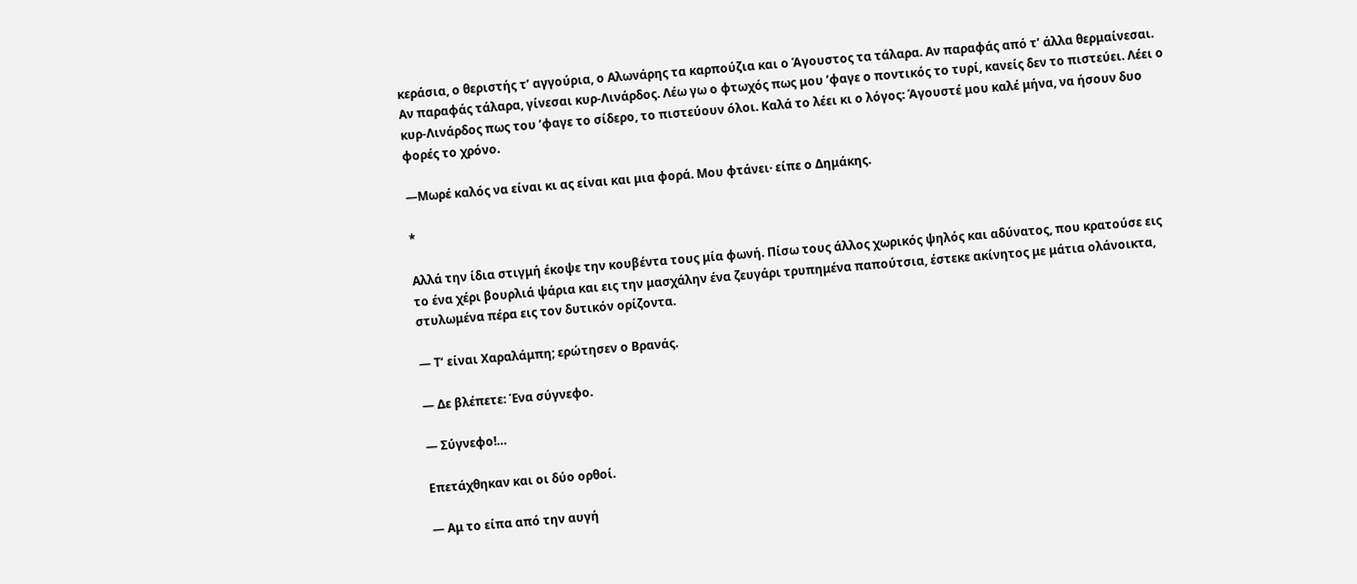κεράσια, ο θεριστής τ’ αγγούρια, ο Αλωνάρης τα καρπούζια και ο Άγουστος τα τάλαρα. Αν παραφάς από τ’ άλλα θερμαίνεσαι. Αν παραφάς τάλαρα, γίνεσαι κυρ-Λινάρδος. Λέω γω ο φτωχός πως μου ’φαγε ο ποντικός το τυρί, κανείς δεν το πιστεύει. Λέει ο κυρ-Λινάρδος πως του ’φαγε το σίδερο, το πιστεύουν όλοι. Καλά το λέει κι ο λόγος: Άγουστέ μου καλέ μήνα, να ήσουν δυο φορές το χρόνο.

—Μωρέ καλός να είναι κι ας είναι και μια φορά. Μου φτάνει· είπε ο Δημάκης.

*

Αλλά την ίδια στιγμή έκοψε την κουβέντα τους μία φωνή. Πίσω τους άλλος χωρικός ψηλός και αδύνατος, που κρατούσε εις το ένα χέρι βουρλιά ψάρια και εις την μασχάλην ένα ζευγάρι τρυπημένα παπούτσια, έστεκε ακίνητος με μάτια ολάνοικτα, στυλωμένα πέρα εις τον δυτικόν ορίζοντα.

— Τ’ είναι Χαραλάμπη; ερώτησεν ο Βρανάς.

— Δε βλέπετε: Ένα σύγνεφο.

— Σύγνεφο!…

Επετάχθηκαν και οι δύο ορθοί.

— Αμ το είπα από την αυγή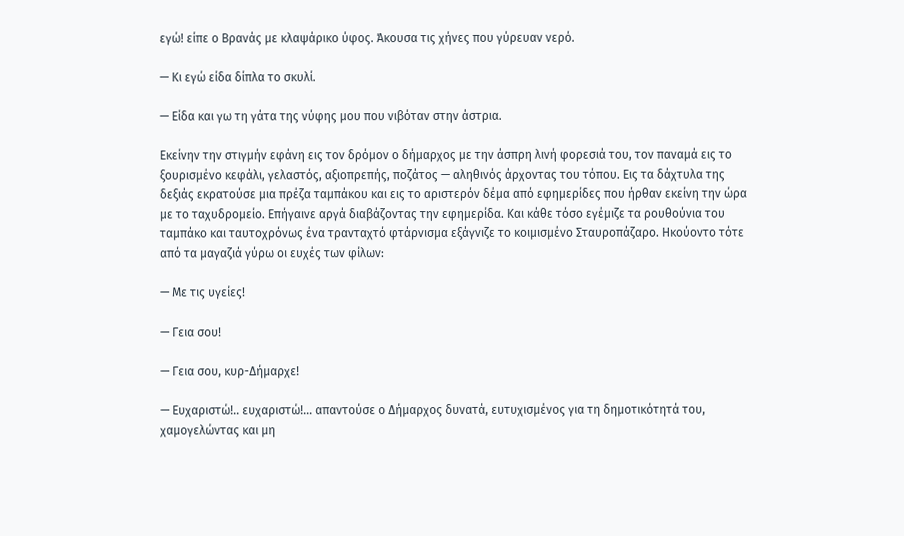εγώ! είπε ο Βρανάς με κλαψάρικο ύφος. Άκουσα τις χήνες που γύρευαν νερό.

— Κι εγώ είδα δίπλα το σκυλί.

— Είδα και γω τη γάτα της νύφης μου που νιβόταν στην άστρια.

Εκείνην την στιγμήν εφάνη εις τον δρόμον ο δήμαρχος με την άσπρη λινή φορεσιά του, τον παναμά εις το ξουρισμένο κεφάλι, γελαστός, αξιοπρεπής, ποζάτος — αληθινός άρχοντας του τόπου. Εις τα δάχτυλα της δεξιάς εκρατούσε μια πρέζα ταμπάκου και εις το αριστερόν δέμα από εφημερίδες που ήρθαν εκείνη την ώρα με το ταχυδρομείο. Επήγαινε αργά διαβάζοντας την εφημερίδα. Και κάθε τόσο εγέμιζε τα ρουθούνια του ταμπάκο και ταυτοχρόνως ένα τρανταχτό φτάρνισμα εξάγνιζε το κοιμισμένο Σταυροπάζαρο. Ηκούοντο τότε από τα μαγαζιά γύρω οι ευχές των φίλων:

— Με τις υγείες!

— Γεια σου!

— Γεια σου, κυρ-Δήμαρχε!

— Ευχαριστώ!.. ευχαριστώ!… απαντούσε ο Δήμαρχος δυνατά, ευτυχισμένος για τη δημοτικότητά του, χαμογελώντας και μη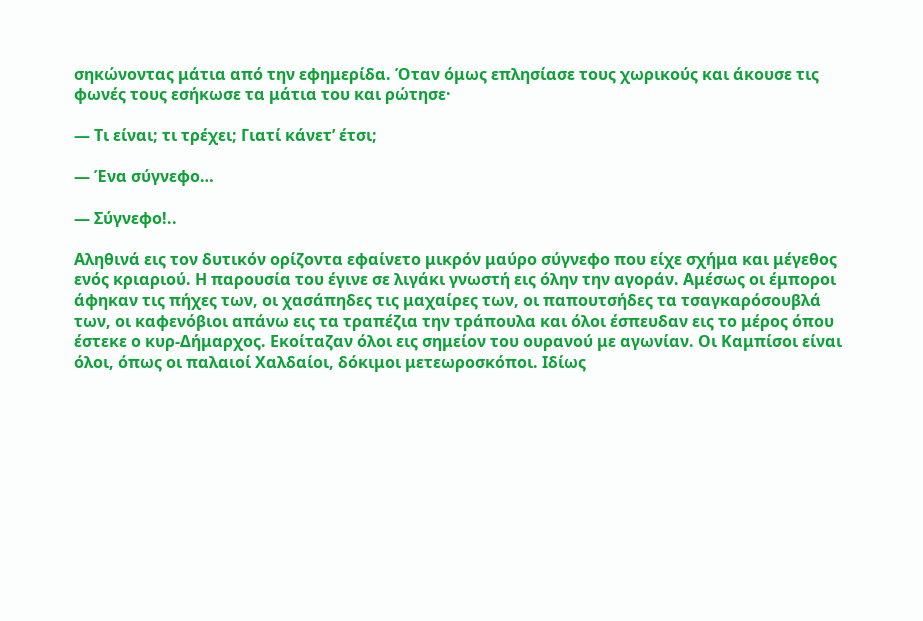σηκώνοντας μάτια από την εφημερίδα. Όταν όμως επλησίασε τους χωρικούς και άκουσε τις φωνές τους εσήκωσε τα μάτια του και ρώτησε·

— Τι είναι; τι τρέχει; Γιατί κάνετ’ έτσι;

— Ένα σύγνεφο…

— Σύγνεφο!..

Αληθινά εις τον δυτικόν ορίζοντα εφαίνετο μικρόν μαύρο σύγνεφο που είχε σχήμα και μέγεθος ενός κριαριού. Η παρουσία του έγινε σε λιγάκι γνωστή εις όλην την αγοράν. Αμέσως οι έμποροι άφηκαν τις πήχες των, οι χασάπηδες τις μαχαίρες των, οι παπουτσήδες τα τσαγκαρόσουβλά των, οι καφενόβιοι απάνω εις τα τραπέζια την τράπουλα και όλοι έσπευδαν εις το μέρος όπου έστεκε ο κυρ-Δήμαρχος. Εκοίταζαν όλοι εις σημείον του ουρανού με αγωνίαν. Οι Καμπίσοι είναι όλοι, όπως οι παλαιοί Χαλδαίοι, δόκιμοι μετεωροσκόποι. Ιδίως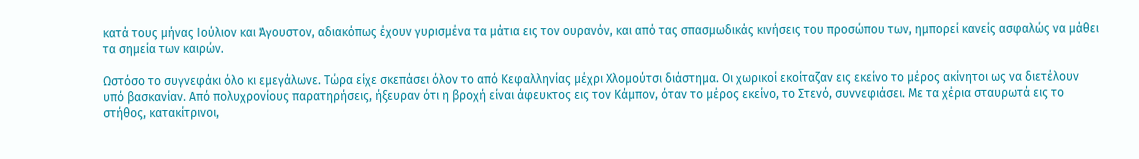κατά τους μήνας Ιούλιον και Άγουστον, αδιακόπως έχουν γυρισμένα τα μάτια εις τον ουρανόν, και από τας σπασμωδικάς κινήσεις του προσώπου των, ημπορεί κανείς ασφαλώς να μάθει τα σημεία των καιρών.

Ωστόσο το συγνεφάκι όλο κι εμεγάλωνε. Τώρα είχε σκεπάσει όλον το από Κεφαλληνίας μέχρι Χλομούτσι διάστημα. Οι χωρικοί εκοίταζαν εις εκείνο το μέρος ακίνητοι ως να διετέλουν υπό βασκανίαν. Από πολυχρονίους παρατηρήσεις, ήξευραν ότι η βροχή είναι άφευκτος εις τον Κάμπον, όταν το μέρος εκείνο, το Στενό, συννεφιάσει. Με τα χέρια σταυρωτά εις το στήθος, κατακίτρινοι,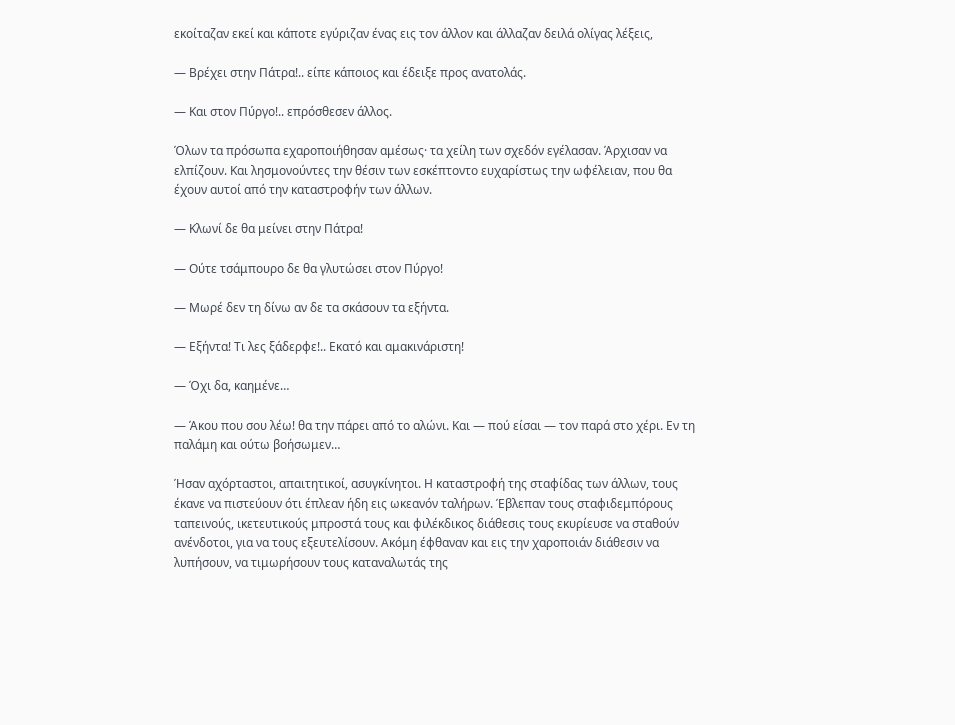εκοίταζαν εκεί και κάποτε εγύριζαν ένας εις τον άλλον και άλλαζαν δειλά ολίγας λέξεις,

— Βρέχει στην Πάτρα!.. είπε κάποιος και έδειξε προς ανατολάς.

— Και στον Πύργο!.. επρόσθεσεν άλλος.

Όλων τα πρόσωπα εχαροποιήθησαν αμέσως· τα χείλη των σχεδόν εγέλασαν. Άρχισαν να ελπίζουν. Και λησμονούντες την θέσιν των εσκέπτοντο ευχαρίστως την ωφέλειαν, που θα έχουν αυτοί από την καταστροφήν των άλλων.

— Κλωνί δε θα μείνει στην Πάτρα!

— Ούτε τσάμπουρο δε θα γλυτώσει στον Πύργο!

— Μωρέ δεν τη δίνω αν δε τα σκάσουν τα εξήντα.

— Εξήντα! Τι λες ξάδερφε!.. Εκατό και αμακινάριστη!

— Όχι δα, καημένε…

— Άκου που σου λέω! θα την πάρει από το αλώνι. Και — πού είσαι — τον παρά στο χέρι. Εν τη παλάμη και ούτω βοήσωμεν…

Ήσαν αχόρταστοι, απαιτητικοί, ασυγκίνητοι. Η καταστροφή της σταφίδας των άλλων, τους έκανε να πιστεύουν ότι έπλεαν ήδη εις ωκεανόν ταλήρων. Έβλεπαν τους σταφιδεμπόρους ταπεινούς, ικετευτικούς μπροστά τους και φιλέκδικος διάθεσις τους εκυρίευσε να σταθούν ανένδοτοι, για να τους εξευτελίσουν. Ακόμη έφθαναν και εις την χαροποιάν διάθεσιν να λυπήσουν, να τιμωρήσουν τους καταναλωτάς της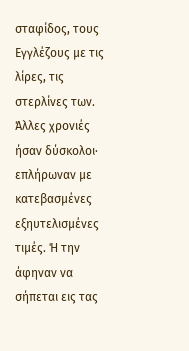σταφίδος, τους Εγγλέζους με τις λίρες, τις στερλίνες των. Άλλες χρονιές ήσαν δύσκολοι· επλήρωναν με κατεβασμένες εξηυτελισμένες τιμές. Ή την άφηναν να σήπεται εις τας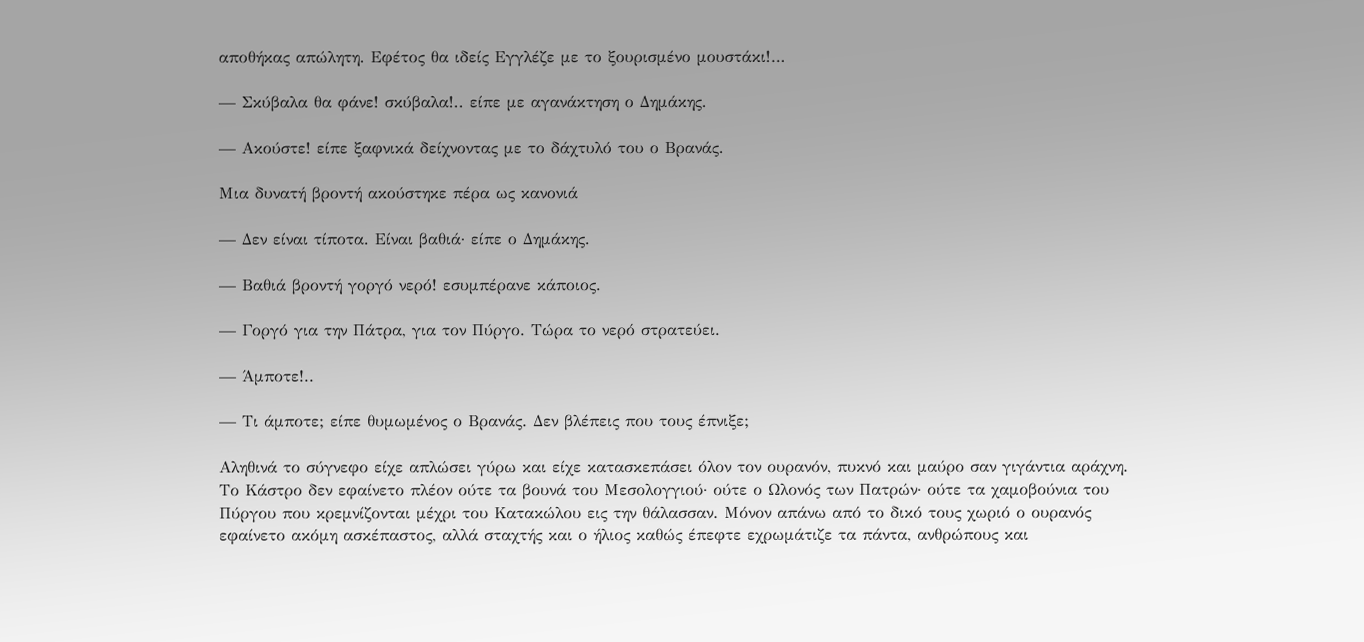αποθήκας απώλητη. Εφέτος θα ιδείς Εγγλέζε με το ξουρισμένο μουστάκι!…

— Σκύβαλα θα φάνε! σκύβαλα!.. είπε με αγανάκτηση ο Δημάκης.

— Ακούστε! είπε ξαφνικά δείχνοντας με το δάχτυλό του ο Βρανάς.

Μια δυνατή βροντή ακούστηκε πέρα ως κανονιά

— Δεν είναι τίποτα. Είναι βαθιά· είπε ο Δημάκης.

— Βαθιά βροντή γοργό νερό! εσυμπέρανε κάποιος.

— Γοργό για την Πάτρα, για τον Πύργο. Τώρα το νερό στρατεύει.

— Άμποτε!..

— Τι άμποτε; είπε θυμωμένος ο Βρανάς. Δεν βλέπεις που τους έπνιξε;

Αληθινά το σύγνεφο είχε απλώσει γύρω και είχε κατασκεπάσει όλον τον ουρανόν, πυκνό και μαύρο σαν γιγάντια αράχνη. Το Κάστρο δεν εφαίνετο πλέον ούτε τα βουνά του Μεσολογγιού· ούτε ο Ωλονός των Πατρών· ούτε τα χαμοβούνια του Πύργου που κρεμνίζονται μέχρι του Κατακώλου εις την θάλασσαν. Μόνον απάνω από το δικό τους χωριό ο ουρανός εφαίνετο ακόμη ασκέπαστος, αλλά σταχτής και ο ήλιος καθώς έπεφτε εχρωμάτιζε τα πάντα, ανθρώπους και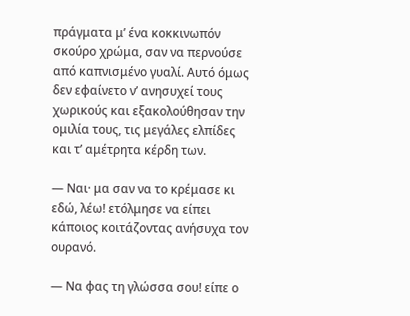πράγματα μ’ ένα κοκκινωπόν σκούρο χρώμα, σαν να περνούσε από καπνισμένο γυαλί. Αυτό όμως δεν εφαίνετο ν’ ανησυχεί τους χωρικούς και εξακολούθησαν την ομιλία τους, τις μεγάλες ελπίδες και τ’ αμέτρητα κέρδη των.

— Ναι· μα σαν να το κρέμασε κι εδώ, λέω! ετόλμησε να είπει κάποιος κοιτάζοντας ανήσυχα τον ουρανό.

— Να φας τη γλώσσα σου! είπε ο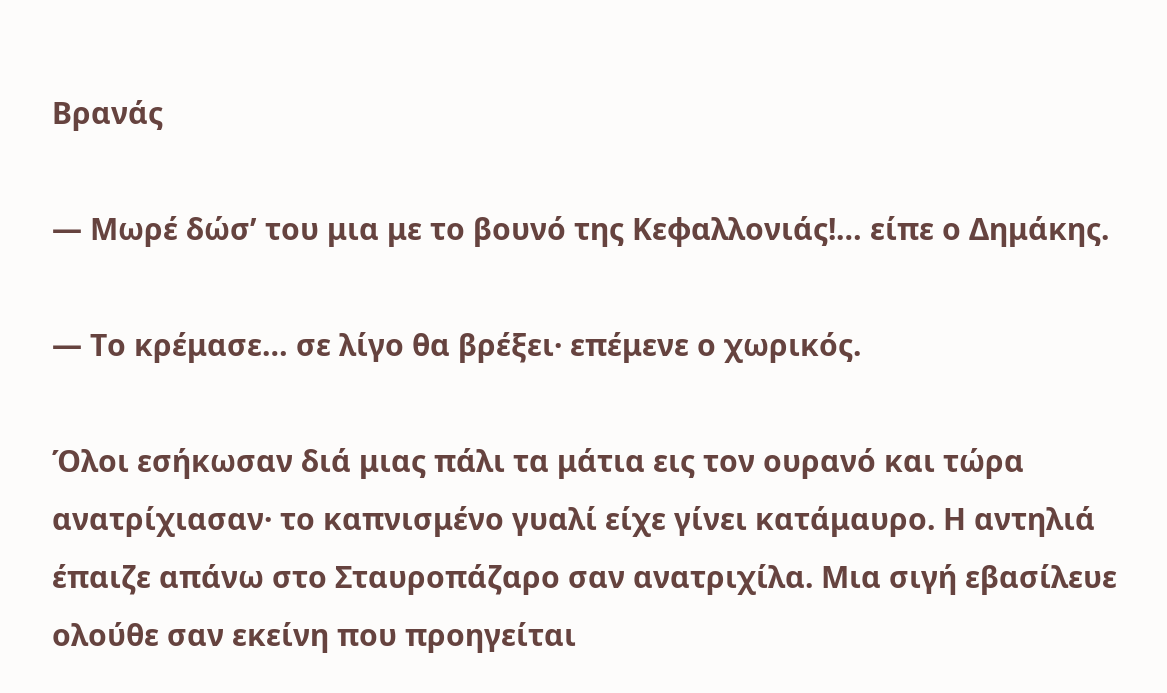Βρανάς

— Μωρέ δώσ’ του μια με το βουνό της Κεφαλλονιάς!… είπε ο Δημάκης.

— Το κρέμασε… σε λίγο θα βρέξει· επέμενε ο χωρικός.

Όλοι εσήκωσαν διά μιας πάλι τα μάτια εις τον ουρανό και τώρα ανατρίχιασαν· το καπνισμένο γυαλί είχε γίνει κατάμαυρο. Η αντηλιά έπαιζε απάνω στο Σταυροπάζαρο σαν ανατριχίλα. Μια σιγή εβασίλευε ολούθε σαν εκείνη που προηγείται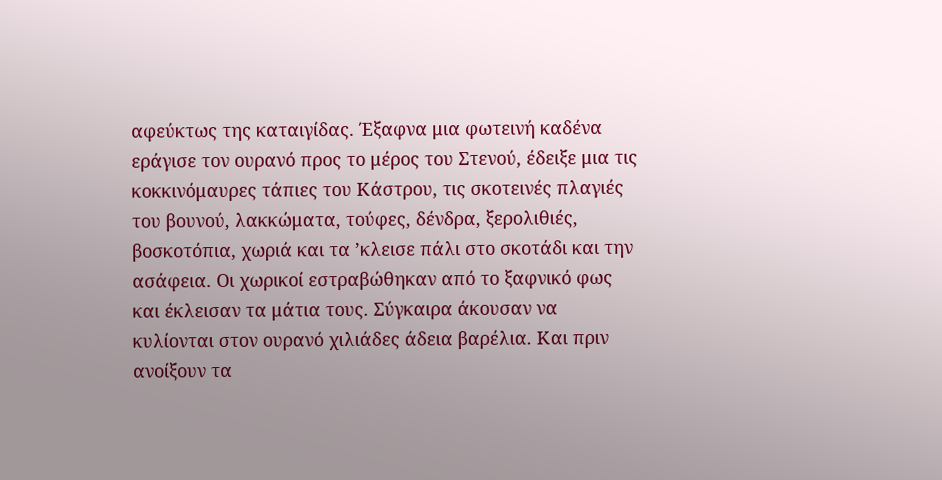αφεύκτως της καταιγίδας. Έξαφνα μια φωτεινή καδένα εράγισε τον ουρανό προς το μέρος του Στενού, έδειξε μια τις κοκκινόμαυρες τάπιες του Κάστρου, τις σκοτεινές πλαγιές του βουνού, λακκώματα, τούφες, δένδρα, ξερολιθιές, βοσκοτόπια, χωριά και τα ’κλεισε πάλι στο σκοτάδι και την ασάφεια. Οι χωρικοί εστραβώθηκαν από το ξαφνικό φως και έκλεισαν τα μάτια τους. Σύγκαιρα άκουσαν να κυλίονται στον ουρανό χιλιάδες άδεια βαρέλια. Και πριν ανοίξουν τα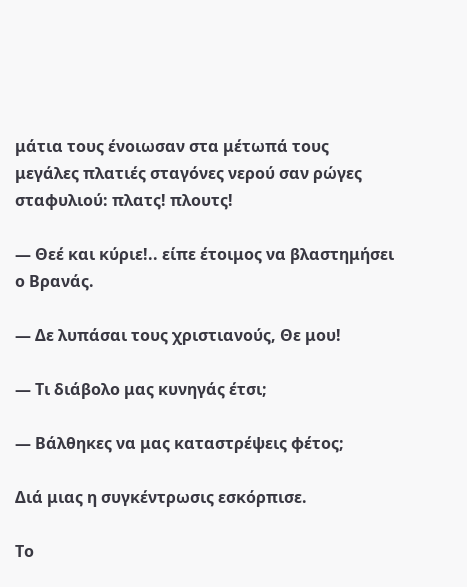μάτια τους ένοιωσαν στα μέτωπά τους μεγάλες πλατιές σταγόνες νερού σαν ρώγες σταφυλιού: πλατς! πλουτς!

— Θεέ και κύριε!.. είπε έτοιμος να βλαστημήσει ο Βρανάς.

— Δε λυπάσαι τους χριστιανούς, Θε μου!

— Τι διάβολο μας κυνηγάς έτσι;

— Βάλθηκες να μας καταστρέψεις φέτος;

Διά μιας η συγκέντρωσις εσκόρπισε.

Το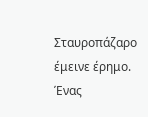Σταυροπάζαρο έμεινε έρημο. Ένας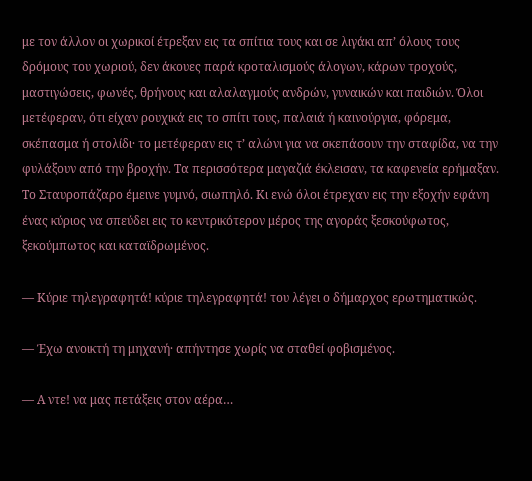με τον άλλον οι χωρικοί έτρεξαν εις τα σπίτια τους και σε λιγάκι απ’ όλους τους δρόμους του χωριού, δεν άκουες παρά κροταλισμούς άλογων, κάρων τροχούς, μαστιγώσεις, φωνές, θρήνους και αλαλαγμούς ανδρών, γυναικών και παιδιών. Όλοι μετέφεραν, ότι είχαν ρουχικά εις το σπίτι τους, παλαιά ή καινούργια, φόρεμα, σκέπασμα ή στολίδι· το μετέφεραν εις τ’ αλώνι για να σκεπάσουν την σταφίδα, να την φυλάξουν από την βροχήν. Τα περισσότερα μαγαζιά έκλεισαν, τα καφενεία ερήμαξαν. Το Σταυροπάζαρο έμεινε γυμνό, σιωπηλό. Κι ενώ όλοι έτρεχαν εις την εξοχήν εφάνη ένας κύριος να σπεύδει εις το κεντρικότερον μέρος της αγοράς ξεσκούφωτος, ξεκούμπωτος και καταϊδρωμένος.

— Κύριε τηλεγραφητά! κύριε τηλεγραφητά! του λέγει ο δήμαρχος ερωτηματικώς.

— Έχω ανοικτή τη μηχανή· απήντησε χωρίς να σταθεί φοβισμένος.

— Α ντε! να μας πετάξεις στον αέρα…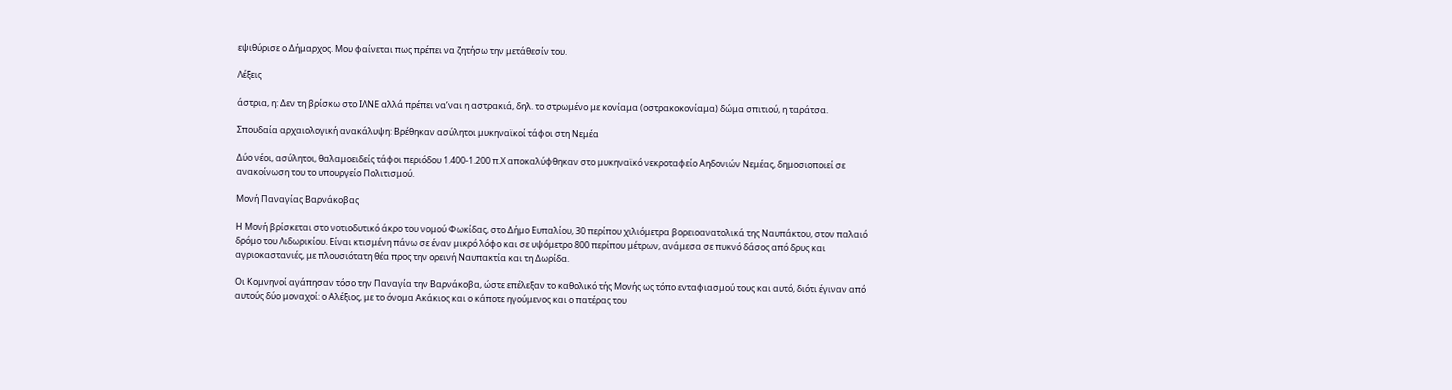εψιθύρισε ο Δήμαρχος. Μου φαίνεται πως πρέπει να ζητήσω την μετάθεσίν του.

Λέξεις

άστρια, η: Δεν τη βρίσκω στο ΙΛΝΕ αλλά πρέπει να’ναι η αστρακιά, δηλ. το στρωμένο με κονίαμα (οστρακοκονίαμα) δώμα σπιτιού, η ταράτσα.

Σπουδαία αρχαιολογική ανακάλυψη: Βρέθηκαν ασύλητοι μυκηναϊκοί τάφοι στη Νεμέα

Δύο νέοι, ασύλητοι, θαλαμοειδείς τάφοι περιόδου 1.400-1.200 π.Χ αποκαλύφθηκαν στο μυκηναϊκό νεκροταφείο Αηδονιών Νεμέας, δημοσιοποιεί σε ανακοίνωση του το υπουργείο Πολιτισμού.

Μονή Παναγίας Βαρνάκοβας

Η Μονή βρίσκεται στο νοτιοδυτικό άκρο του νομού Φωκίδας, στο Δήμο Ευπαλίου, 30 περίπου χιλιόμετρα βορειοανατολικά της Ναυπάκτου, στον παλαιό δρόμο του Λιδωρικίου. Είναι κτισμένη πάνω σε έναν μικρό λόφο και σε υψόμετρο 800 περίπου μέτρων, ανάμεσα σε πυκνό δάσος από δρυς και αγριοκαστανιές, με πλουσιότατη θέα προς την ορεινή Ναυπακτία και τη Δωρίδα.

Οι Κομνηνοί αγάπησαν τόσο την Παναγία την Βαρνάκοβα, ώστε επέλεξαν το καθολικό τής Μονής ως τόπο ενταφιασμού τους και αυτό, διότι έγιναν από αυτούς δύο μοναχοί: ο Αλέξιος, με το όνομα Ακάκιος και ο κάποτε ηγούμενος και ο πατέρας του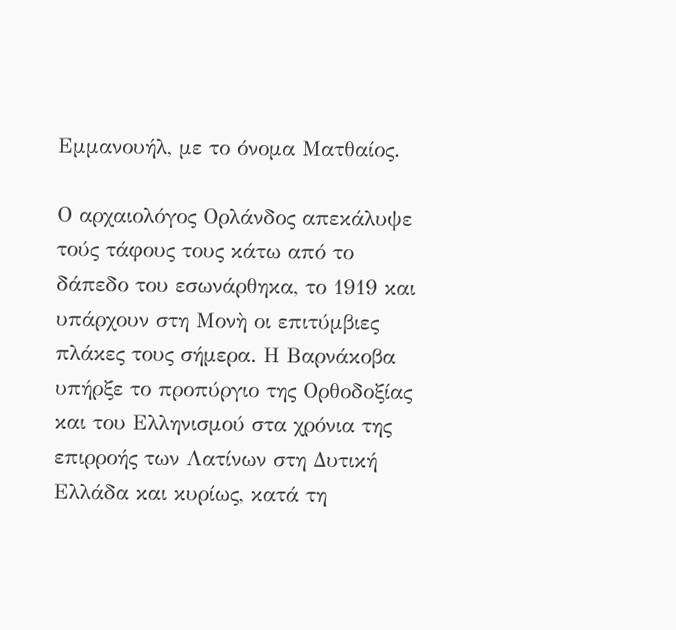Εμμανουήλ, με το όνομα Ματθαίος.

Ο αρχαιολόγος Ορλάνδος απεκάλυψε τούς τάφους τους κάτω από το δάπεδο του εσωνάρθηκα, το 1919 και υπάρχουν στη Μονὴ οι επιτύμβιες πλάκες τους σήμερα. Η Βαρνάκοβα υπήρξε το προπύργιο της Ορθοδοξίας και του Ελληνισμού στα χρόνια της επιρροής των Λατίνων στη Δυτική Ελλάδα και κυρίως, κατά τη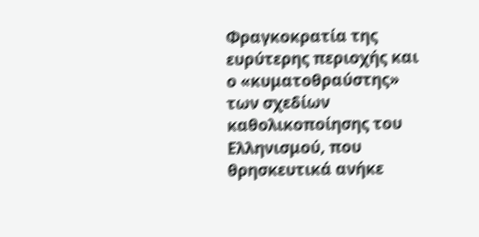Φραγκοκρατία της ευρύτερης περιοχής και ο «κυματοθραύστης» των σχεδίων καθολικοποίησης του Ελληνισμού, που θρησκευτικά ανήκε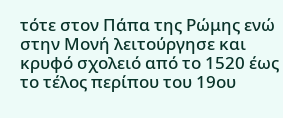τότε στον Πάπα της Ρώμης ενώ στην Μονή λειτούργησε και κρυφό σχολειό από το 1520 έως το τέλος περίπου του 19ου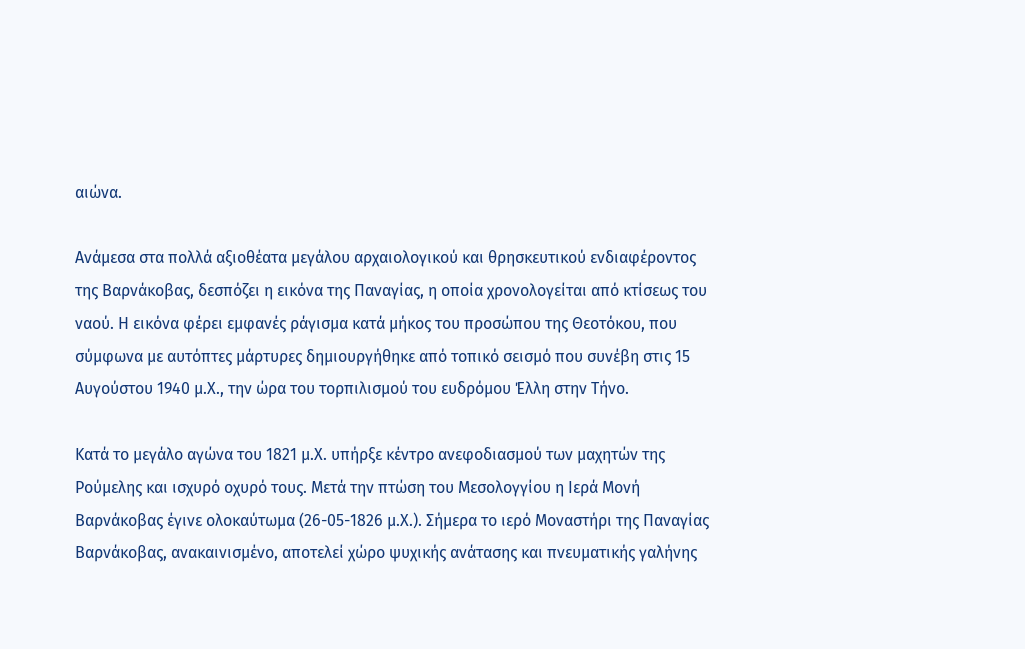αιώνα.

Ανάμεσα στα πολλά αξιοθέατα μεγάλου αρχαιολογικού και θρησκευτικού ενδιαφέροντος της Βαρνάκοβας, δεσπόζει η εικόνα της Παναγίας, η οποία χρονολογείται από κτίσεως του ναού. Η εικόνα φέρει εμφανές ράγισμα κατά μήκος του προσώπου της Θεοτόκου, που σύμφωνα με αυτόπτες μάρτυρες δημιουργήθηκε από τοπικό σεισμό που συνέβη στις 15 Αυγούστου 1940 μ.Χ., την ώρα του τορπιλισμού του ευδρόμου Έλλη στην Τήνο.

Κατά το μεγάλο αγώνα του 1821 μ.Χ. υπήρξε κέντρο ανεφοδιασμού των μαχητών της Ρούμελης και ισχυρό οχυρό τους. Μετά την πτώση του Μεσολογγίου η Ιερά Μονή Βαρνάκοβας έγινε ολοκαύτωμα (26-05-1826 μ.Χ.). Σήμερα το ιερό Μοναστήρι της Παναγίας Βαρνάκοβας, ανακαινισμένο, αποτελεί χώρο ψυχικής ανάτασης και πνευματικής γαλήνης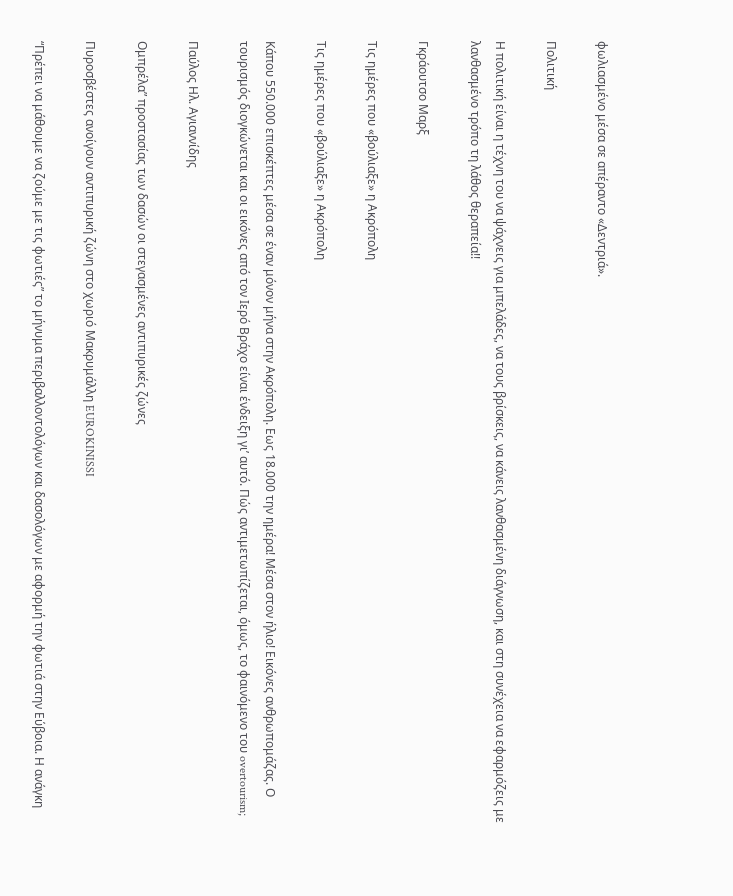φωλιασμένο μέσα σε απέραντο «Δεντριά».

Πολιτική

Η πολιτική είναι η τέχνη του να ψάχνεις για μπελάδες, να τους βρίσκεις, να κάνεις λανθασμένη διάγνωση, και στη συνέχεια να εφαρμόζεις με λανθασμένο τρόπο τη λάθος θεραπεία!!

Γκράουτσο Μαρξ

Τις ημέρες που «βούλιαξε» η Ακρόπολη

Τις ημέρες που «βούλιαξε» η Ακρόπολη

Κάπου 550.000 επισκέπτες μέσα σε έναν μόνον μήνα στην Ακρόπολη. Εως 18.000 την ημέρα! Μέσα στον ήλιο! Εικόνες ανθρωπομάζας. Ο τουρισμός διογκώνεται και οι εικόνες από τον Ιερό Βράχο είναι ένδειξη γι’ αυτό. Πώς αντιμετωπίζεται, όμως, το φαινόμενο του overtourism;

Παύλος Ηλ. Αγιαννίδης

Ομπρέλα” προστασίας των δασών οι στεγασμένες αντιπυρικές ζώνες

Πυροσβέστες ανοίγουν αντιπυρική ζώνη στο χωριό Μακρυμάλλη EUROKINISSI

“Πρέπει να μάθουμε να ζούμε με τις φωτιές” το μήνυμα περιβαλλοντολόγων και δασολόγων με αφορμή την φωτιά στην Εύβοια. Η ανάγκη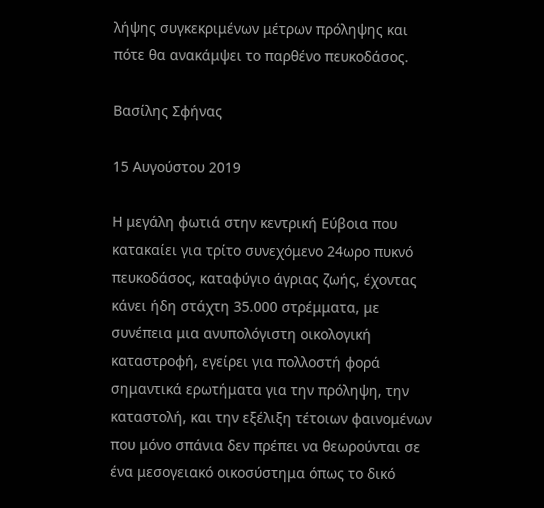λήψης συγκεκριμένων μέτρων πρόληψης και πότε θα ανακάμψει το παρθένο πευκοδάσος.

Βασίλης Σφήνας

15 Αυγούστου 2019

Η μεγάλη φωτιά στην κεντρική Εύβοια που κατακαίει για τρίτο συνεχόμενο 24ωρο πυκνό πευκοδάσος, καταφύγιο άγριας ζωής, έχοντας κάνει ήδη στάχτη 35.000 στρέμματα, με συνέπεια μια ανυπολόγιστη οικολογική καταστροφή, εγείρει για πολλοστή φορά σημαντικά ερωτήματα για την πρόληψη, την καταστολή, και την εξέλιξη τέτοιων φαινομένων που μόνο σπάνια δεν πρέπει να θεωρούνται σε ένα μεσογειακό οικοσύστημα όπως το δικό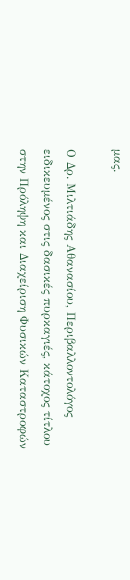μας.

Ο Δρ. Μιλτιάδης Αθανασίου, Περιβαλλοντολόγος ειδικευμένος στις δασικές πυρκαγιές, κάτοχος τίτλου στην Πρόληψη και Διαχείριση Φυσικών Καταστροφών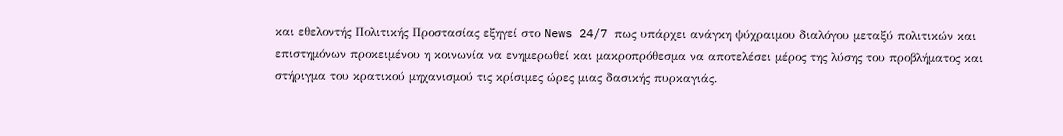και εθελοντής Πολιτικής Προστασίας εξηγεί στο News 24/7 πως υπάρχει ανάγκη ψύχραιμου διαλόγου μεταξύ πολιτικών και επιστημόνων προκειμένου η κοινωνία να ενημερωθεί και μακροπρόθεσμα να αποτελέσει μέρος της λύσης του προβλήματος και στήριγμα του κρατικού μηχανισμού τις κρίσιμες ώρες μιας δασικής πυρκαγιάς.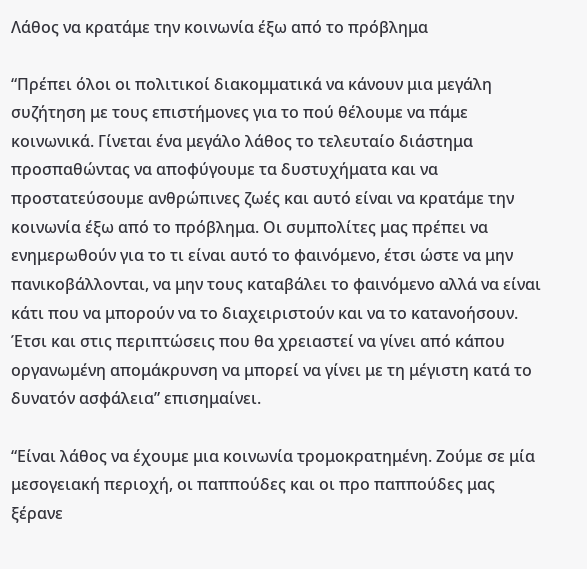Λάθος να κρατάμε την κοινωνία έξω από το πρόβλημα

“Πρέπει όλοι οι πολιτικοί διακομματικά να κάνουν μια μεγάλη συζήτηση με τους επιστήμονες για το πού θέλουμε να πάμε κοινωνικά. Γίνεται ένα μεγάλο λάθος το τελευταίο διάστημα προσπαθώντας να αποφύγουμε τα δυστυχήματα και να προστατεύσουμε ανθρώπινες ζωές και αυτό είναι να κρατάμε την κοινωνία έξω από το πρόβλημα. Οι συμπολίτες μας πρέπει να ενημερωθούν για το τι είναι αυτό το φαινόμενο, έτσι ώστε να μην πανικοβάλλονται, να μην τους καταβάλει το φαινόμενο αλλά να είναι κάτι που να μπορούν να το διαχειριστούν και να το κατανοήσουν. Έτσι και στις περιπτώσεις που θα χρειαστεί να γίνει από κάπου οργανωμένη απομάκρυνση να μπορεί να γίνει με τη μέγιστη κατά το δυνατόν ασφάλεια” επισημαίνει.

“Είναι λάθος να έχουμε μια κοινωνία τρομοκρατημένη. Ζούμε σε μία μεσογειακή περιοχή, οι παππούδες και οι προ παππούδες μας ξέρανε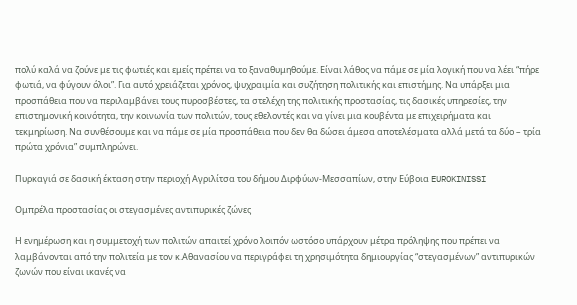πολύ καλά να ζούνε με τις φωτιές και εμείς πρέπει να το ξαναθυμηθούμε. Είναι λάθος να πάμε σε μία λογική που να λέει “πήρε φωτιά, να φύγουν όλοι”. Για αυτό χρειάζεται χρόνος, ψυχραιμία και συζήτηση πολιτικής και επιστήμης. Να υπάρξει μια προσπάθεια που να περιλαμβάνει τους πυροσβέστες, τα στελέχη της πολιτικής προστασίας, τις δασικές υπηρεσίες, την επιστημονική κοινότητα, την κοινωνία των πολιτών, τους εθελοντές και να γίνει μια κουβέντα με επιχειρήματα και τεκμηρίωση. Να συνθέσουμε και να πάμε σε μία προσπάθεια που δεν θα δώσει άμεσα αποτελέσματα αλλά μετά τα δύο – τρία πρώτα χρόνια” συμπληρώνει.

Πυρκαγιά σε δασική έκταση στην περιοχή Αγριλίτσα του δήμου Διρφύων-Μεσσαπίων, στην Εύβοια EUROKINISSI

Ομπρέλα προστασίας οι στεγασμένες αντιπυρικές ζώνες

Η ενημέρωση και η συμμετοχή των πολιτών απαιτεί χρόνο λοιπόν ωστόσο υπάρχουν μέτρα πρόληψης που πρέπει να λαμβάνονται από την πολιτεία με τον κ.Αθανασίου να περιγράφει τη χρησιμότητα δημιουργίας “στεγασμένων” αντιπυρικών ζωνών που είναι ικανές να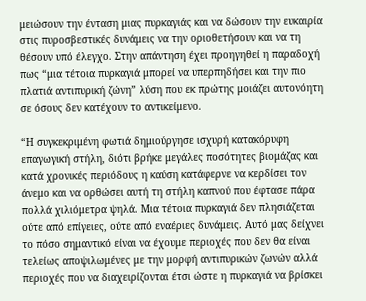μειώσουν την ένταση μιας πυρκαγιάς και να δώσουν την ευκαιρία στις πυροσβεστικές δυνάμεις να την οριοθετήσουν και να τη θέσουν υπό έλεγχο. Στην απάντηση έχει προηγηθεί η παραδοχή πως “μια τέτοια πυρκαγιά μπορεί να υπερπηδήσει και την πιο πλατιά αντιπυρική ζώνη” λύση που εκ πρώτης μοιάζει αυτονόητη σε όσους δεν κατέχουν το αντικείμενο.

“Η συγκεκριμένη φωτιά δημιούργησε ισχυρή κατακόρυφη επαγωγική στήλη, διότι βρήκε μεγάλες ποσότητες βιομάζας και κατά χρονικές περιόδους η καύση κατάφερνε να κερδίσει τον άνεμο και να ορθώσει αυτή τη στήλη καπνού που έφτασε πάρα πολλά χιλιόμετρα ψηλά. Μια τέτοια πυρκαγιά δεν πλησιάζεται ούτε από επίγειες, ούτε από εναέριες δυνάμεις. Αυτό μας δείχνει το πόσο σημαντικό είναι να έχουμε περιοχές που δεν θα είναι τελείως αποψιλωμένες με την μορφή αντιπυρικών ζωνών αλλά περιοχές που να διαχειρίζονται έτσι ώστε η πυρκαγιά να βρίσκει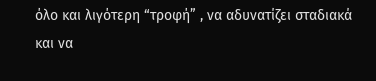όλο και λιγότερη “τροφή” , να αδυνατίζει σταδιακά και να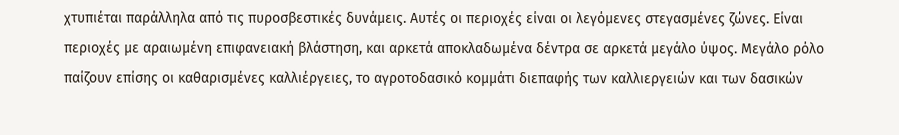χτυπιέται παράλληλα από τις πυροσβεστικές δυνάμεις. Αυτές οι περιοχές είναι οι λεγόμενες στεγασμένες ζώνες. Είναι περιοχές με αραιωμένη επιφανειακή βλάστηση, και αρκετά αποκλαδωμένα δέντρα σε αρκετά μεγάλο ύψος. Μεγάλο ρόλο παίζουν επίσης οι καθαρισμένες καλλιέργειες, το αγροτοδασικό κομμάτι διεπαφής των καλλιεργειών και των δασικών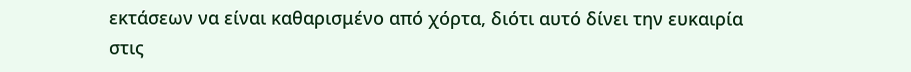εκτάσεων να είναι καθαρισμένο από χόρτα, διότι αυτό δίνει την ευκαιρία στις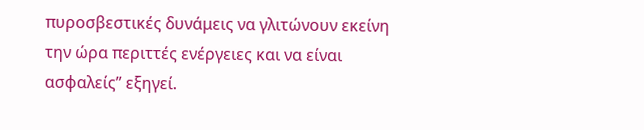πυροσβεστικές δυνάμεις να γλιτώνουν εκείνη την ώρα περιττές ενέργειες και να είναι ασφαλείς” εξηγεί.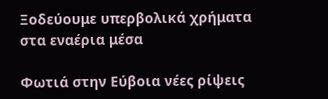Ξοδεύουμε υπερβολικά χρήματα στα εναέρια μέσα

Φωτιά στην Εύβοια νέες ρίψεις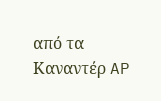από τα Καναντέρ AP